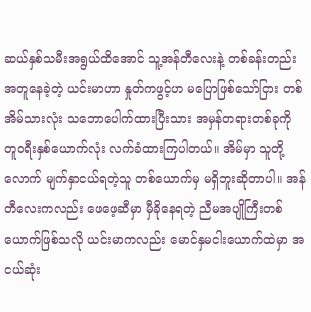ဆယ်နှစ်သမီးအရွယ်ထိအောင် သူ့အန်တီလေးနဲ့ တစ်ခန်းတည်းအတူနေခဲ့တဲ့ ယင်းမာဟာ နှုတ်ကဖွင့်ဟ မပြောဖြစ်သော်ငြား တစ်အိမ်သားလုံး သဘောပေါက်ထားပြီးသား အမှန်တရားတစ်ခုကို တူဝရီးနှစ်ယောက်လုံး လက်ခံထားကြပါတယ်။ အိမ်မှာ သူတို့လောက် မျက်နှာငယ်ရတဲ့သူ တစ်ယောက်မှ မရှိဘူးဆိုတာပါ။ အန်တီလေးကလည်း ဖေဖေ့ဆီမှာ မှီခိုနေရတဲ့ ညီမအပျိုကြီးတစ်ယောက်ဖြစ်သလို ယင်းမာကလည်း မောင်နှမငါးယောက်ထဲမှာ အငယ်ဆုံး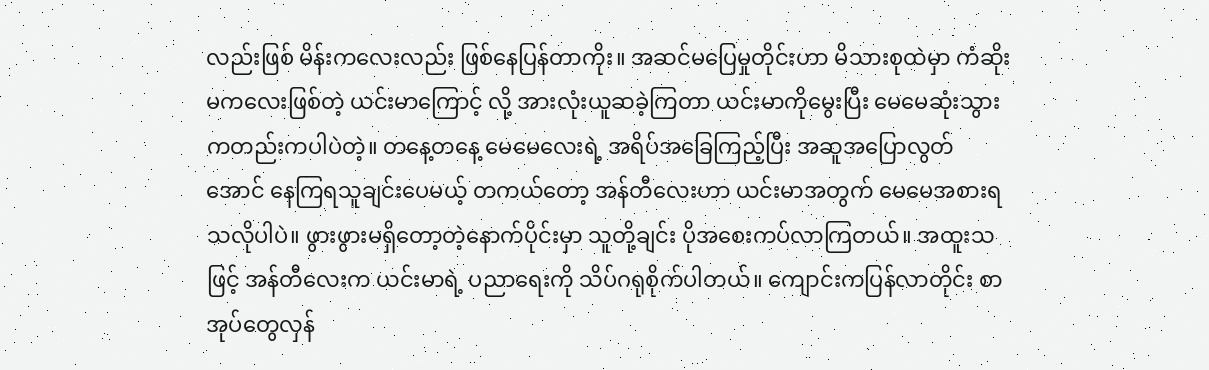လည်းဖြစ် မိန်းကလေးလည်း ဖြစ်နေပြန်တာကိုး။ အဆင်မပြေမှုတိုင်းဟာ မိသားစုထဲမှာ ကံဆိုးမကလေးဖြစ်တဲ့ ယင်းမာကြောင့် လို့ အားလုံးယူဆခဲ့ကြတာ ယင်းမာကိုမွေးပြီး မေမေဆုံးသွားကတည်းကပါပဲတဲ့။ တနေ့တနေ့ မေမေလေးရဲ့ အရိပ်အခြေကြည့်ပြီး အဆူအပြောလွတ်အောင် နေကြရသူချင်းပေမယ့် တကယ်တော့ အန်တီလေးဟာ ယင်းမာအတွက် မေမေအစားရသလိုပါပဲ။ ဖွားဖွားမရှိတော့တဲ့နောက်ပိုင်းမှာ သူတို့ချင်း ပိုအစေးကပ်လာကြတယ်။ အထူးသဖြင့် အန်တီလေးက ယင်းမာရဲ့ ပညာရေးကို သိပ်ဂရုစိုက်ပါတယ်။ ကျောင်းကပြန်လာတိုင်း စာအုပ်တွေလှန်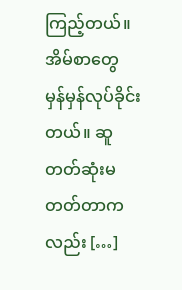ကြည့်တယ်။ အိမ်စာတွေ မှန်မှန်လုပ်ခိုင်းတယ်။ ဆူတတ်ဆုံးမတတ်တာကလည်း […]